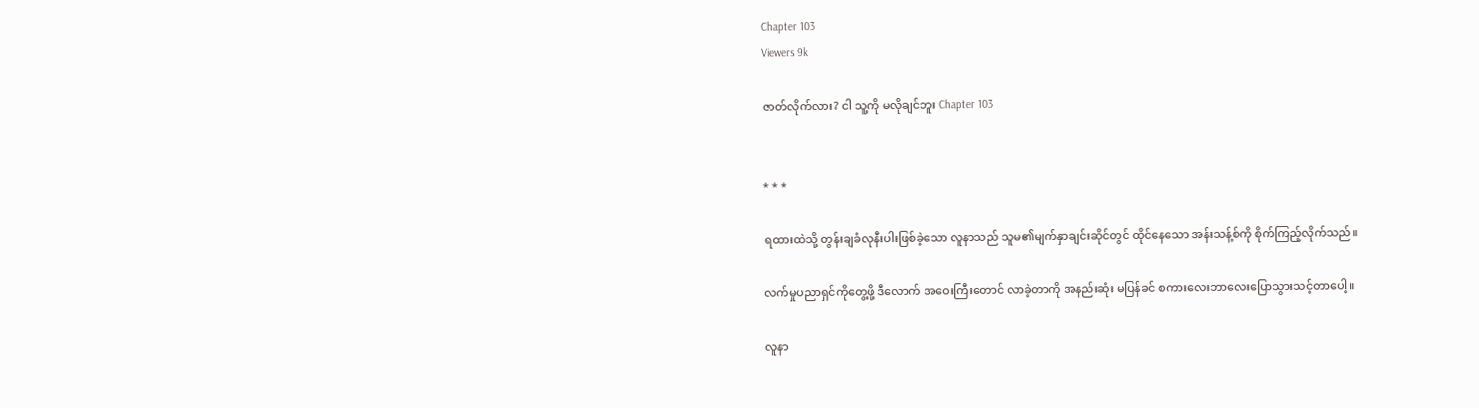Chapter 103
Viewers 9k

ဇာတ်လိုက်လား? ငါ သူ့ကို မလိုချင်ဘူး Chapter 103


* * *

ရထားထဲသို့ တွန်းချခံလုနီးပါးဖြစ်ခဲ့သော လူနာသည် သူမ၏မျက်နှာချင်းဆိုင်တွင် ထိုင်နေသော အန်းသန့်စ်ကို စိုက်ကြည့်လိုက်သည်။

လက်မှုပညာရှင်ကိုတွေ့ဖို့ ဒီလောက် အဝေးကြီးတောင် လာခဲ့တာကို အနည်းဆုံး မပြန်ခင် စကားလေးဘာလေးပြောသွားသင့်တာပေါ့။

လူနာ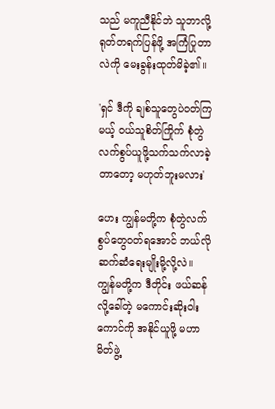သည် မကူညီနိုင်ဘဲ သူဘာလို့ ရုတ်တရက်ပြန်ဖို့ အကြံပြုတာလဲကို မေးခွန်းထုတ်မိခဲ့၏။

'ရှင် ဒီကို ချစ်သူတွေပဲဝတ်ကြမယ့် ဝယ်သူစိတ်ကြိုက် စုံတွဲလက်စွပ်ယူဖို့သက်သက်လာခဲ့တာတော့ မဟုတ်ဘူးမလား'

ဟေး ကျွန်မတို့က စုံတွဲလက်စွပ်တွေဝတ်ရအောင် ဘယ်လိုဆက်ဆံရေးမျိုးမို့လို့လဲ။ ကျွန်မတို့က ဒီတိုင်း ဖယ်ဆန်လို့ခေါ်တဲ့ မကောင်းဆိုးဝါးကောင်ကို အနိုင်ယူဖို့ မဟာမိတ်ဖွဲ့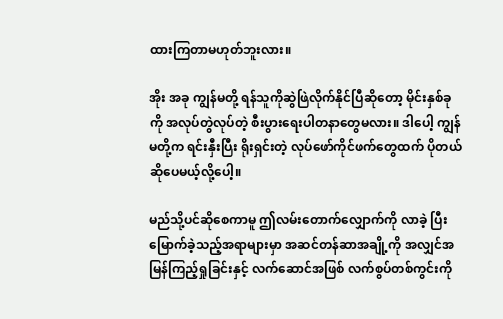ထားကြတာမဟုတ်ဘူးလား။

အိုး အခု ကျွန်မတို့ ရန်သူကိုဆွဲဖြဲလိုက်နိုင်ပြီဆိုတော့ မိုင်းနှစ်ခုကို အလုပ်တွဲလုပ်တဲ့ စီးပွားရေးပါတနာတွေမလား။ ဒါပေါ့ ကျွန်မတို့က ရင်းနှီးပြီး ရိုးရှင်းတဲ့ လုပ်ဖော်ကိုင်ဖက်တွေထက် ပိုတယ်ဆိုပေမယ့်လို့ပေါ့။

မည်သို့ပင်ဆိုစေကာမူ ဤလမ်းတောက်လျှောက်ကို လာခဲ့ ပြီးမြောက်ခဲ့သည့်အရာများမှာ အဆင်တန်ဆာအချို့ကို အလျှင်အမြန်ကြည့်ရှုခြင်းနှင့် လက်ဆောင်အဖြစ် လက်စွပ်တစ်ကွင်းကို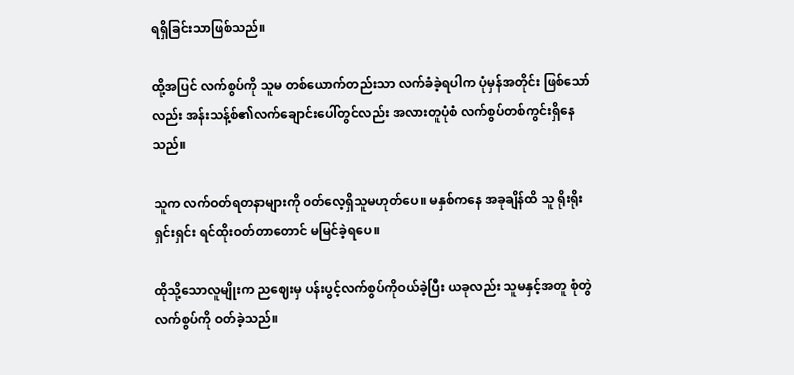ရရှိခြင်းသာဖြစ်သည်။

ထို့အပြင် လက်စွပ်ကို သူမ တစ်ယောက်တည်းသာ လက်ခံခဲ့ရပါက ပုံမှန်အတိုင်း ဖြစ်သော်လည်း အန်းသန့်စ်၏လက်ချောင်းပေါ်တွင်လည်း အလားတူပုံစံ လက်စွပ်တစ်ကွင်းရှိနေသည်။

သူက လက်ဝတ်ရတနာများကို ၀တ်လေ့ရှိသူမဟုတ်ပေ။ မနှစ်ကနေ အခုချိန်ထိ သူ ရိုးရိုးရှင်းရှင်း ရင်ထိုးဝတ်တာတောင် မမြင်ခဲ့ရပေ။

ထိုသို့သောလူမျိုးက ညဈေးမှ ပန်းပွင့်လက်စွပ်ကိုဝယ်ခဲ့ပြီး ယခုလည်း သူမနှင့်အတူ စုံတွဲ လက်စွပ်ကို ဝတ်ခဲ့သည်။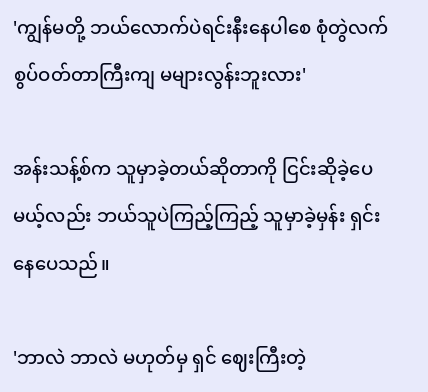'ကျွန်မတို့ ဘယ်လောက်ပဲရင်းနီးနေပါစေ စုံတွဲလက်စွပ်ဝတ်တာကြီးကျ မများလွန်းဘူးလား'

အန်းသန့်စ်က သူမှာခဲ့တယ်ဆိုတာကို ငြင်းဆိုခဲ့ပေမယ့်လည်း ဘယ်သူပဲကြည့်ကြည့် သူမှာခဲ့မှန်း ရှင်းနေပေသည်။

'ဘာလဲ ဘာလဲ မဟုတ်မှ ရှင် ဈေးကြီးတဲ့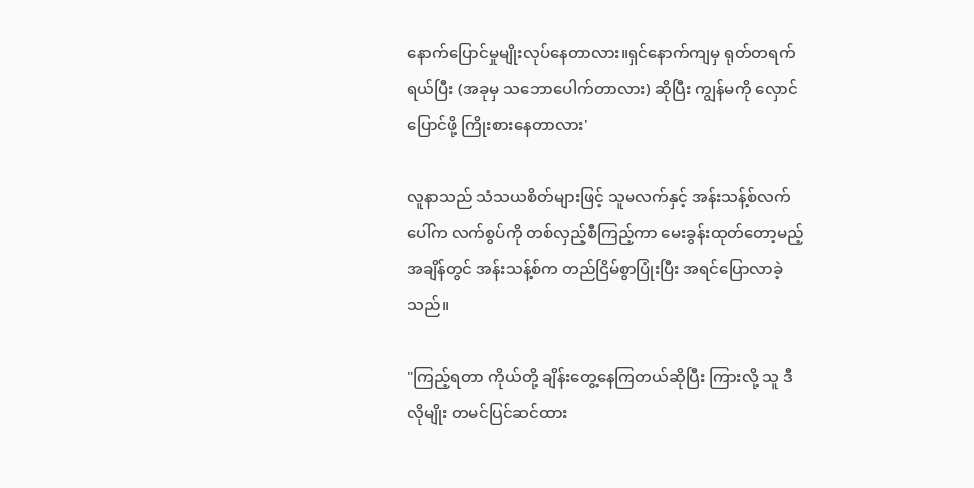နောက်ပြောင်မှုမျိုးလုပ်နေတာလား။ရှင်နောက်ကျမှ ရုတ်တရက် ရယ်ပြီး (အခုမှ သဘောပေါက်တာလား) ဆိုပြီး ကျွန်မကို လှောင်ပြောင်ဖို့ ကြိုးစားနေတာလား'

လူနာသည် သံသယစိတ်များဖြင့် သူမလက်နှင့် အန်းသန့်စ်လက်ပေါ်က လက်စွပ်ကို တစ်လှည့်စီကြည့်ကာ မေးခွန်းထုတ်တော့မည့်အချိန်တွင် အန်းသန့်စ်က တည်ငြိမ်စွာပြုံးပြီး အရင်ပြောလာခဲ့သည်။

"ကြည့်ရတာ ကိုယ်တို့ ချိန်းတွေ့နေကြတယ်ဆိုပြီး ကြားလို့ သူ ဒီလိုမျိုး တမင်ပြင်ဆင်ထား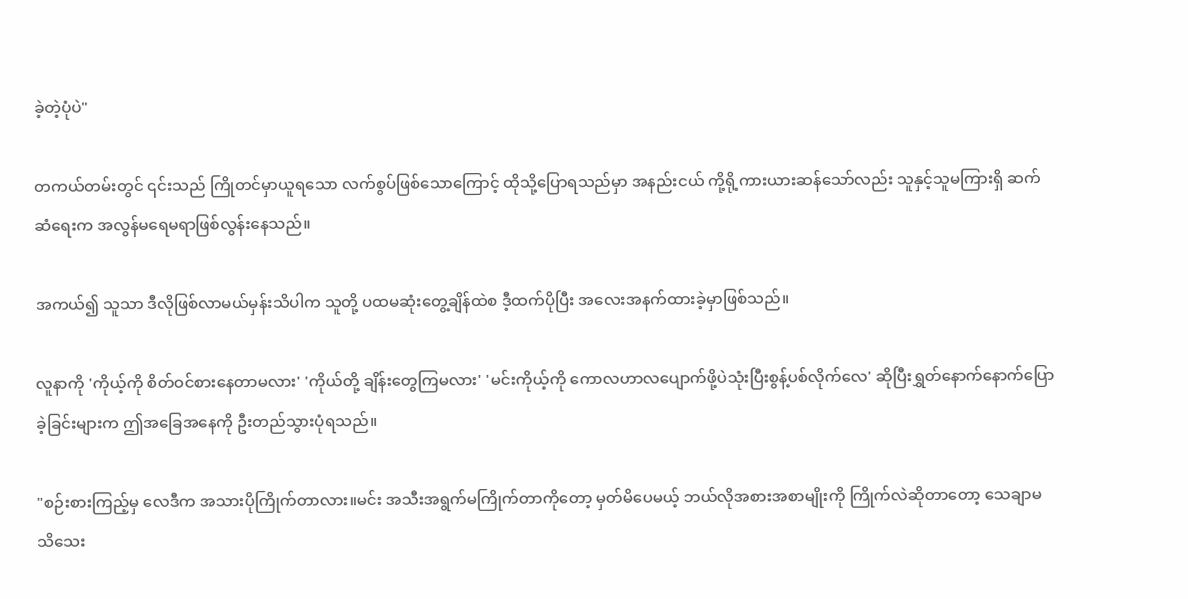ခဲ့တဲ့ပုံပဲ"

တကယ်တမ်းတွင် ၎င်းသည် ကြိုတင်မှာယူရသော လက်စွပ်ဖြစ်သောကြောင့် ထိုသို့ပြောရသည်မှာ အနည်းငယ် ကို့ရို့ကားယားဆန်သော်လည်း သူနှင့်သူမကြားရှိ ဆက်ဆံရေးက အလွန်မရေမရာဖြစ်လွန်းနေသည်။

အကယ်၍ သူသာ ဒီလိုဖြစ်လာမယ်မှန်းသိပါက သူတို့ ပထမဆုံးတွေ့ချိန်ထဲစ ဒီ့ထက်ပိုပြီး အလေးအနက်ထားခဲ့မှာဖြစ်သည်။

လူနာကို 'ကိုယ့်ကို စိတ်ဝင်စားနေတာမလား' 'ကိုယ်တို့ ချိန်းတွေကြမလား' 'မင်းကိုယ့်ကို ကောလဟာလပျောက်ဖို့ပဲသုံးပြီးစွန့်ပစ်လိုက်လေ' ဆိုပြီးရွှတ်နောက်နောက်ပြောခဲ့ခြင်းများက ဤအခြေအနေကို ဦးတည်သွားပုံရသည်။

"စဉ်းစားကြည့်မှ လေဒီက အသားပိုကြိုက်တာလား။မင်း အသီးအရွက်မကြိုက်တာကိုတော့ မှတ်မိပေမယ့် ဘယ်လိုအစားအစာမျိုးကို ကြိုက်လဲဆိုတာတော့ သေချာမသိသေး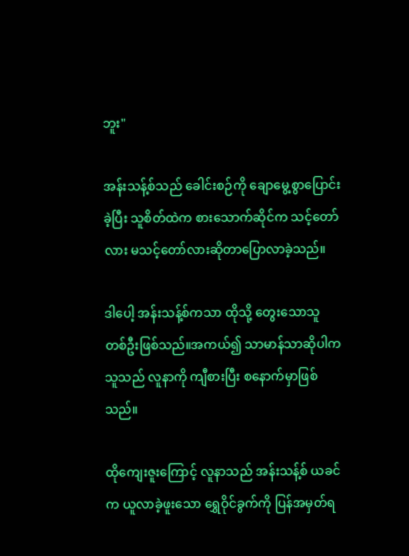ဘူး"

အန်းသန့်စ်သည် ခေါင်းစဉ်ကို ချောမွေ့စွာပြောင်းခဲ့ပြီး သူစိတ်ထဲက စားသောက်ဆိုင်က သင့်တော်လား မသင့်တော်လားဆိုတာပြောလာခဲ့သည်။

ဒါပေါ့ အန်းသန့်စ်ကသာ ထိုသို့ တွေးသောသူ တစ်ဦးဖြစ်သည်။အကယ်၍ သာမာန်သာဆိုပါက သူသည် လူနာကို ကျီစားပြီး စနောက်မှာဖြစ်သည်။

ထိုကျေးဇူးကြောင့် လူနာသည် အန်းသန့်စ် ယခင်က ယူလာခဲ့ဖူးသော ရွှေဝိုင်ခွက်ကို ပြန်အမှတ်ရ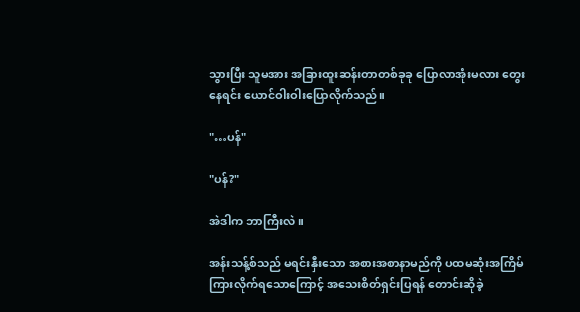သွားပြီး သူမအား အခြားထူးဆန်းတာတစ်ခုခု‌ ပြောလာအုံးမလား တွေးနေရင်း ယောင်ဝါးဝါးပြောလိုက်သည်။

"…ပန်"

"ပန်?"

အဲဒါက ဘာကြီးလဲ။

အန်းသန့်စ်သည် မရင်းနှီးသော အစားအစာနာမည်ကို ပထမဆုံးအကြိမ် ကြားလိုက်ရသောကြောင့် အသေးစိတ်ရှင်းပြရန် တောင်းဆိုခဲ့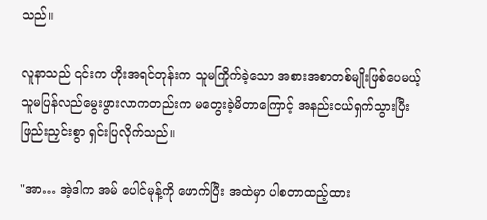သည်။

လူနာသည် ၎င်းက ဟိုးအရင်တုန်းက သူမကြိုက်ခဲ့သော အစားအစာတစ်မျိုးဖြစ်ပေမယ့် သူမပြန်လည်မွေးဖွားလာကတည်းက မတွေးခဲ့မိတာကြောင့် အနည်းငယ်ရှက်သွားပြီး ဖြည်းညှင်းစွာ ရှင်းပြလိုက်သည်။

"အာ… အဲ့ဒါက အမ် ပေါင်မုန့်ကို ဖောက်ပြီး အထဲမှာ ပါစတာထည့်ထား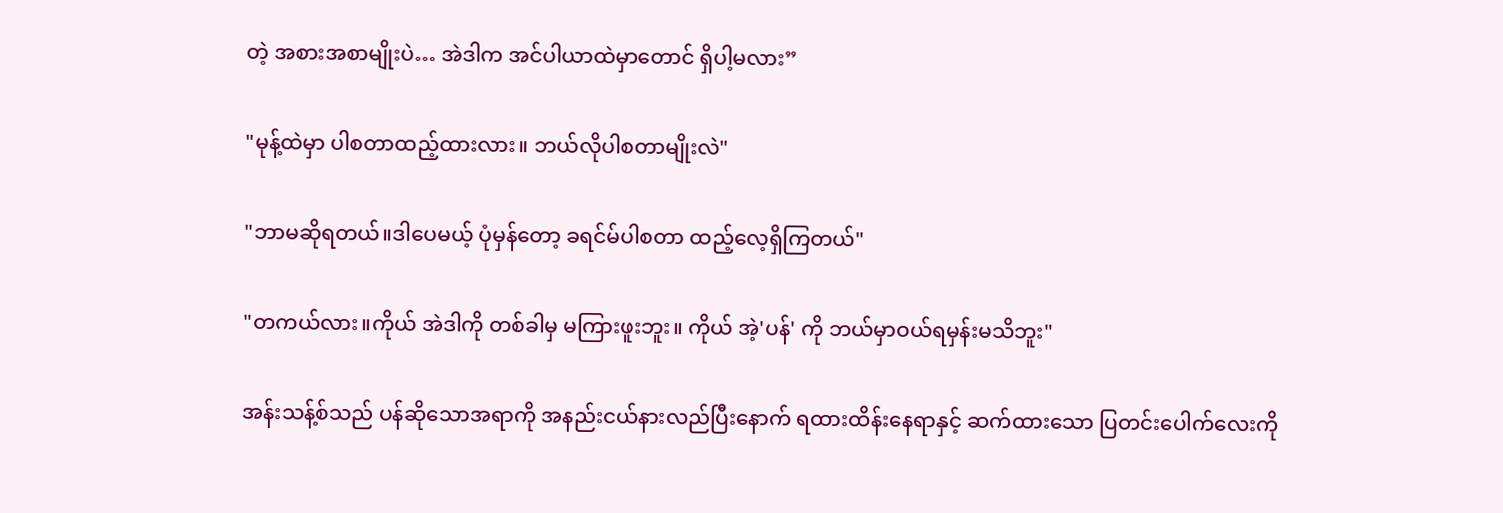တဲ့ အစားအစာမျိုးပဲ… အဲဒါက အင်ပါယာထဲမှာတောင် ရှိပါ့မလား”

"မုန့်ထဲမှာ ပါစတာထည့်ထားလား။ ဘယ်လိုပါစတာမျိုးလဲ"

"ဘာမဆိုရတယ်။ဒါပေမယ့် ပုံမှန်တော့ ခရင်မ်ပါစတာ ထည့်လေ့ရှိကြတယ်"

"တကယ်လား။ကိုယ် အဲဒါကို တစ်ခါမှ မကြားဖူးဘူး။ ကိုယ် အဲ့'ပန်' ကို ဘယ်မှာဝယ်ရမှန်းမသိဘူး"

အန်းသန့်စ်သည် ပန်ဆိုသောအရာကို အနည်းငယ်နားလည်ပြီးနောက် ရထားထိန်းနေရာနှင့် ဆက်ထားသော ပြတင်းပေါက်လေးကို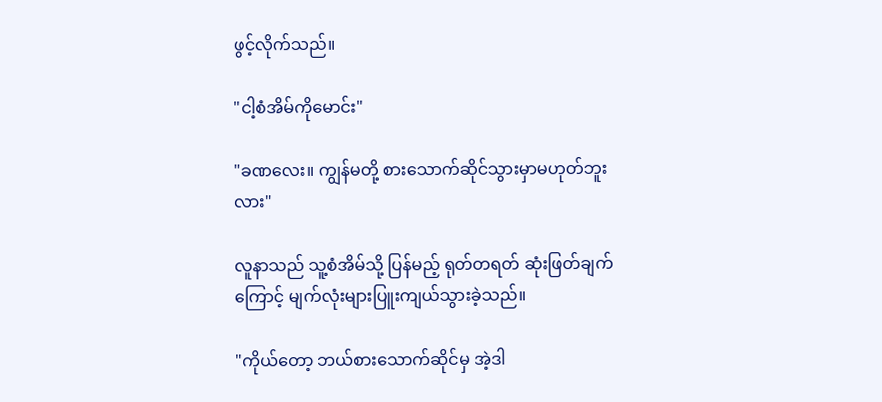ဖွင့်လိုက်သည်။

"ငါ့စံအိမ်ကိုမောင်း"

"ခဏလေး။ ကျွန်မတို့ စားသောက်ဆိုင်သွားမှာမဟုတ်ဘူးလား"

လူနာသည် သူ့စံအိမ်သို့ ပြန်မည့် ရုတ်တရတ် ဆုံးဖြတ်ချက်ကြောင့် မျက်လုံးများပြူးကျယ်သွားခဲ့သည်။

"ကိုယ်တော့ ဘယ်စားသောက်ဆိုင်မှ အဲ့ဒါ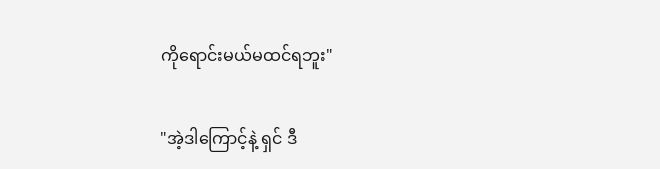ကိုရောင်းမယ်မထင်ရဘူး"

"အဲ့ဒါကြောင့်နဲ့ ရှင် ဒီ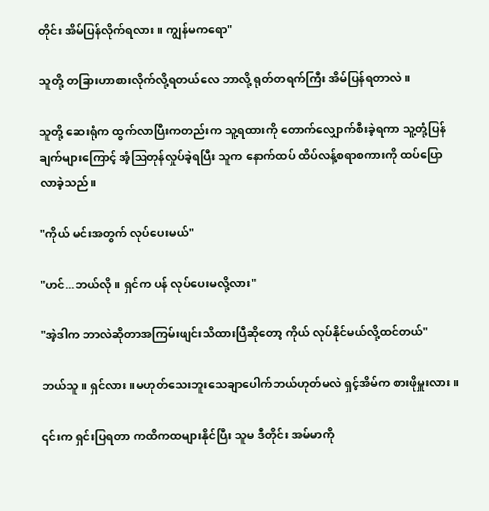တိုင်း အိမ်ပြန်လိုက်ရလား။ ကျွန်မကရော"

သူတို့ တခြားဟာစားလိုက်လို့ရတယ်လေ ဘာလို့ ရုတ်တရက်ကြီး အိမ်ပြန်ရတာလဲ။

သူတို့ ဆေးရုံက ထွက်လာပြီးကတည်းက သူ့ရထားကို တောက်လျှောက်စီးခဲ့ရကာ သူ့တုံ့ပြန်ချက်များကြောင့် အံ့ဩတုန်လှုပ်ခဲ့ရပြီး သူက နောက်ထပ် ထိပ်လန့်စရာစကားကို ထပ်ပြောလာခဲ့သည်။

"ကိုယ် မင်းအတွက် လုပ်ပေးမယ်"

"ဟင်...ဘယ်လို။ ရှင်က ပန် လုပ်ပေးမလို့လား"

"အဲ့ဒါက ဘာလဲဆိုတာအကြမ်းဖျင်းသိထားပြီဆိုတော့ ကိုယ် လုပ်နိုင်မယ်လို့ထင်တယ်"

ဘယ်သူ။ ရှင်လား။မဟုတ်သေးဘူးသေချာပေါက်ဘယ်ဟုတ်မလဲ ရှင့်အိမ်က စားဖိုမှူးလား။

၎င်းက ရှင်းပြရတာ ကထိကထများနိုင်ပြီး သူမ ဒီတိုင်း အမ်မာကို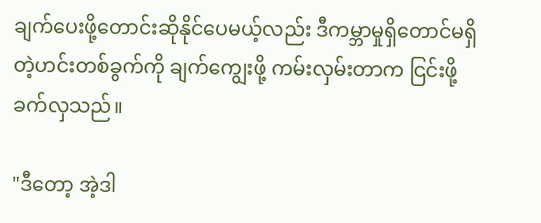ချက်ပေးဖို့တောင်းဆိုနိုင်ပေမယ့်လည်း ဒီကမ္ဘာမှုရှိတောင်မရှိတဲ့ဟင်းတစ်ခွက်ကို ချက်ကျွေးဖို့ ကမ်းလှမ်းတာက ငြင်းဖို့ ခက်လှသည်။

"ဒီတော့ အဲ့ဒါ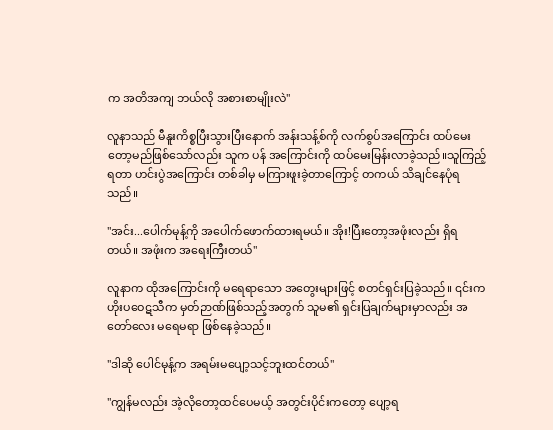က အတိအကျ ဘယ်လို အစားစာမျိုးလဲ"

လူနာသည် မီနူးကိစ္စပြီးသွားပြီးနောက် အန်းသန့်စ်ကို လက်စွပ်အကြောင်း ထပ်မေးတော့မည်ဖြစ်သော်လည်း သူက ပန် အကြောင်းကို ထပ်မေးမြန်းလာခဲ့သည်။သူကြည့်ရတာ ဟင်းပွဲအကြောင်း တစ်ခါမှ မကြားဖူးခဲ့တာကြောင့် တကယ် သိချင်နေပုံရသည်။

"အင်း...ပေါက်မုန့်ကို အပေါက်ဖောက်ထားရမယ်။ အိုး!ပြီးတော့အဖုံးလည်း ရှိရတယ်။ အဖုံးက အရေးကြီးတယ်"

လူနာက ထိုအကြောင်းကို မရေရာသော အတွေးများဖြင့် စတင်ရှင်းပြခဲ့သည်။ ၎င်းက ဟိုးပဝေဋသီက မှတ်ဉာဏ်ဖြစ်သည့်အတွက် သူမ၏ ရှင်းပြချက်များမှာလည်း အတော်လေး မရေမရာ ဖြစ်နေခဲ့သည်။

"ဒါဆို ပေါင်မုန့်က အရမ်းမပျော့‌သင့်ဘူးထင်တယ်"

"ကျွန်မလည်း အဲ့လိုတော့ထင်ပေမယ့် အတွင်းပိုင်းကတော့ ပျော့ရ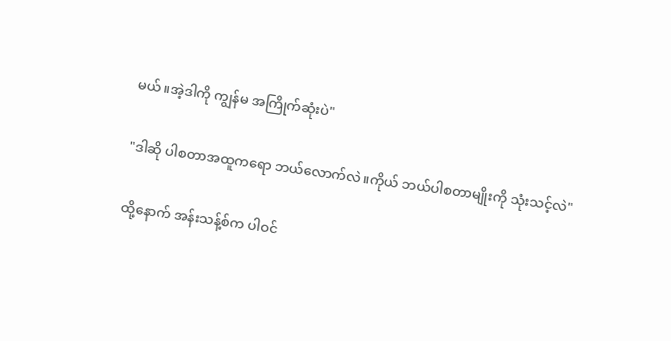မယ်။အဲ့ဒါကို ကျွန်မ အကြိုက်ဆုံးပဲ"

"ဒါဆို ပါစတာအထူကရော ဘယ်လောက်လဲ။ကိုယ် ဘယ်ပါစတာမျိုးကို သုံးသင့်လဲ"

ထို့နောက် အန်းသန့်စ်က ပါဝင်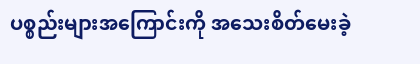ပစ္စည်းများအကြောင်းကို အသေးစိတ်မေးခဲ့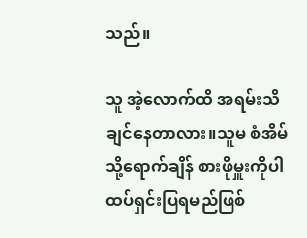သည်။

သူ အဲ့လောက်ထိ အရမ်းသိချင်နေတာလား။သူမ စံအိမ်သို့ရောက်ချိန် စားဖိုမှူးကိုပါ ထပ်ရှင်းပြရမည်ဖြစ်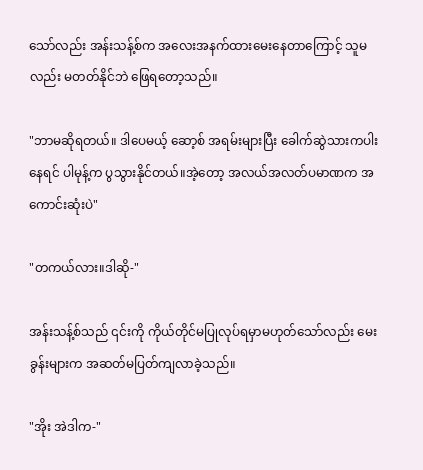သော်လည်း အန်းသန့်စ်က အလေးအနက်ထားမေးနေတာကြောင့် သူမလည်း မတတ်နိုင်ဘဲ ဖြေရတော့သည်။

"ဘာမဆိုရတယ်။ ဒါပေမယ့် ဆော့စ် အရမ်းများပြီး ခေါက်ဆွဲသားကပါးနေရင် ပါမုန့်က ပွသွားနိုင်တယ်။အဲ့တော့ အလယ်အလတ်ပမာဏက အကောင်းဆုံးပဲ"

"တကယ်လား။ဒါဆို-"

အန်းသန့်စ်သည် ၎င်းကို ကိုယ်တိုင်မပြုလုပ်ရမှာမဟုတ်သော်လည်း မေးခွန်းများက အဆတ်မပြတ်ကျလာခဲ့သည်။

"အိုး အဲဒါက-"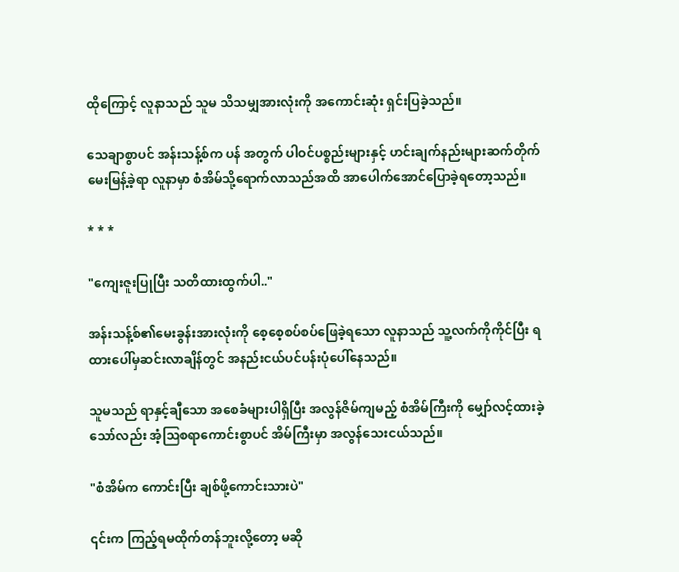ထိုကြောင့် လူနာသည် သူမ သိသမျှအားလုံးကို အကောင်းဆုံး ရှင်းပြခဲ့သည်။

သေချာစွာပင် အန်းသန့်စ်က ပန် အတွက် ပါဝင်ပစ္စည်းများနှင့် ဟင်းချက်နည်းများဆက်တိုက်မေးမြန့်ခဲ့ရာ လူနာမှာ စံအိမ်သို့ရောက်လာသည်အထိ အာပေါက်အောင်ပြောခဲ့ရတော့သည်။

* * *

"ကျေးဇူးပြုပြီး သတိထားထွက်ပါ.."

အန်းသန့်စ်၏မေးခွန်းအားလုံးကို စေ့စေ့စပ်စပ်ဖြေခဲ့ရသော လူနာသည် သူ့လက်ကိုကိုင်ပြီး ရထားပေါ်မှဆင်းလာချိန်တွင် အနည်းငယ်ပင်ပန်းပုံပေါ်နေသည်။

သူမသည် ရာနှင့်ချီသော အစေခံများပါရှိပြီး အလွန်ဇိမ်ကျမည့် စံအိမ်ကြီးကို မျှော်လင့်ထားခဲ့သော်လည်း အံ့ဩစရာကောင်းစွာပင် အိမ်ကြီးမှာ အလွန်သေးငယ်သည်။

"စံအိမ်က ကောင်းပြီး ချစ်ဖို့ကောင်းသားပဲ"

၎င်းက ကြည့်ရမထိုက်တန်ဘူးလို့တော့ မဆို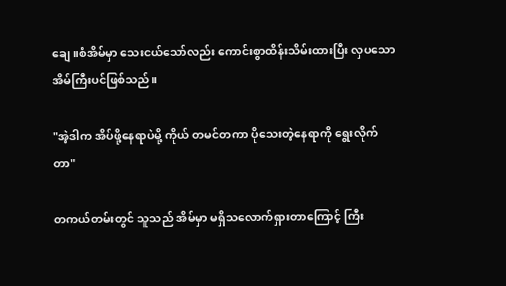ချေ။စံအိမ်မှာ သေးငယ်သော်လည်း ကောင်းစွာထိန်းသိမ်းထားပြီး လှပသောအိမ်ကြီးပင်ဖြစ်သည်။

"အဲ့ဒါက အိပ်ဖို့နေရာပဲမို့ ကိုယ် တမင်တကာ ပိုသေးတဲ့နေရာကို ရွေးလိုက်တာ"

တကယ်တမ်းတွင် သူသည် အိမ်မှာ မရှိသလောက်ရှားတာကြောင့် ကြီး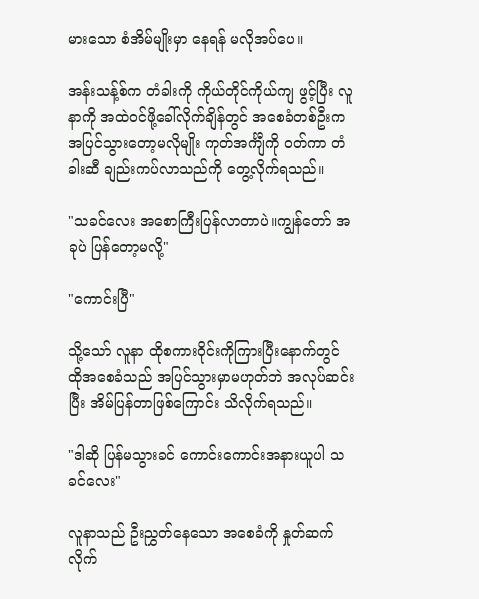မားသော စံအိမ်မျိုးမှာ နေရန် မလိုအပ်ပေ။

အန်းသန့်စ်က တံခါးကို ကိုယ်တိုင်ကိုယ်ကျ ဖွင့်ပြီး လူနာကို အထဲဝင်ဖို့ခေါ်လိုက်ချိန်တွင် အစေခံတစ်ဦးက အပြင်သွားတော့မလိုမျိုး ကုတ်အင်္ကျီကို ဝတ်ကာ တံခါးဆီ ချည်းကပ်လာသည်ကို တွေ့လိုက်ရသည်။

"သခင်လေး အစောကြီးပြန်လာတာပဲ။ကျွန်တော် အခုပဲ ပြန်တော့မလို့"

"ကောင်းပြီ"

သို့သော် လူနာ ထိုစကားဝိုင်းကိုကြားပြီးနောက်တွင် ထိုအစေခံသည် အပြင်သွားမှာမဟုတ်ဘဲ အလုပ်ဆင်းပြီး အိမ်ပြန်တာဖြစ်ကြောင်း သိလိုက်ရသည်။

"ဒါဆို ပြန်မသွားခင် ကောင်းကောင်းအနားယူပါ သခင်လေး"

လူနာသည် ဦးညွှတ်နေသော အစေခံကို နှုတ်ဆက်လိုက်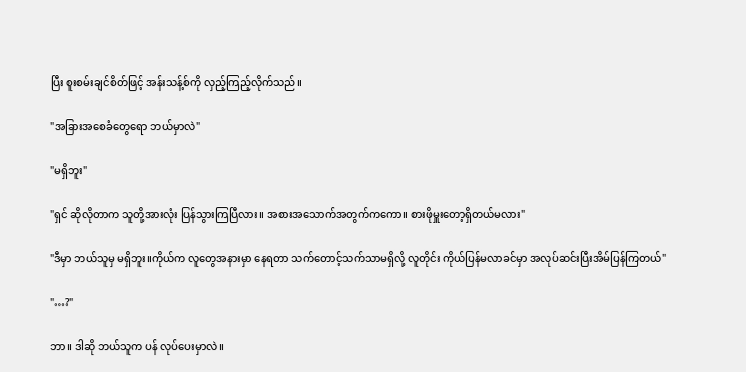ပြီး စူးစမ်းချင်စိတ်ဖြင့် အန်းသန့်စ်ကို လှည့်ကြည့်လိုက်သည်။

"အခြားအစေခံတွေရော ဘယ်မှာလဲ"

"မရှိဘူး"

"ရှင် ဆိုလိုတာက သူတို့အားလုံး ပြန်သွားကြပြီလား။ အစားအသောက်အတွက်ကကော။ စားဖိုမှူးတော့ရှိတယ်မလား"

"ဒီမှာ ဘယ်သူမှ မရှိဘူး။ကိုယ်က လူတွေအနားမှာ နေရတာ သက်တောင့်သက်သာမရှိလို့ လူတိုင်း ကိုယ်ပြန်မလာခင်မှာ အလုပ်ဆင်းပြီးအိမ်ပြန်ကြတယ်"

"…?"

ဘာ။ ဒါဆို ဘယ်သူက ပန် လုပ်ပေးမှာလဲ။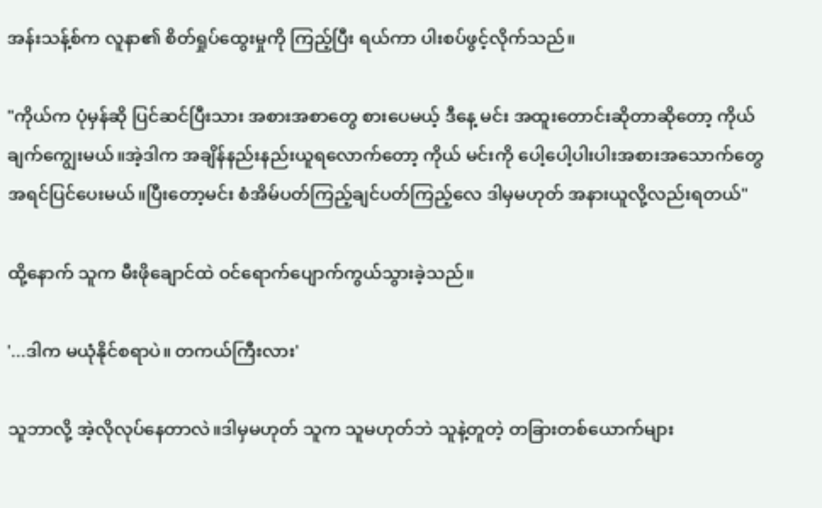အန်းသန့်စ်က လူနာ၏ စိတ်ရှုပ်ထွေးမှုကို ကြည့်ပြီး ရယ်ကာ ပါးစပ်ဖွင့်လိုက်သည်။

"ကိုယ်က ပုံမှန်ဆို ပြင်ဆင်ပြီးသား အစားအစာတွေ စားပေမယ့် ဒီနေ့ မင်း အထူးတောင်းဆိုတာဆိုတော့ ကိုယ်ချက်ကျွေးမယ်။အဲ့ဒါက အချိန်နည်းနည်းယူရလောက်တော့ ကိုယ် မင်းကို ပေါ့ပေါ့ပါးပါးအစားအသောက်တွေ အရင်‌ပြင်ပေးမယ်။ပြီးတော့မင်း စံအိမ်ပတ်ကြည့်ချင်ပတ်ကြည့်လေ ဒါမှမဟုတ် အနားယူလို့လည်းရတယ်"

ထို့နောက် သူက မီးဖိုချောင်ထဲ ဝင်ရောက်ပျောက်ကွယ်သွားခဲ့သည်။

'...ဒါက မယုံနိုင်စရာပဲ။ တကယ်ကြီးလား'

သူဘာလို့ အဲ့လိုလုပ်နေတာလဲ။ဒါမှမဟုတ် သူက သူမဟုတ်ဘဲ သူနဲ့တူတဲ့ တခြားတစ်ယောက်များ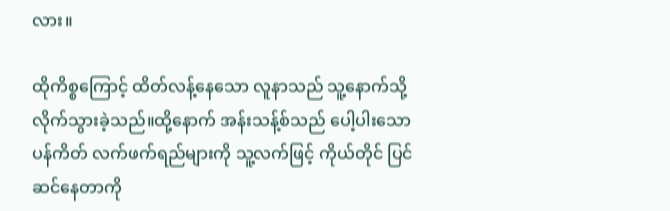လား။

ထိုကိစ္စကြောင့် ထိတ်လန့်နေသော လူနာသည် သူ့နောက်သို့ လိုက်သွားခဲ့သည်။ထို့နောက် အန်းသန့်စ်သည် ပေါ့ပါးသော ပန်ကိတ် လက်ဖက်ရည်များကို သူ့လက်ဖြင့် ကိုယ်တိုင် ပြင်ဆင်နေတာကို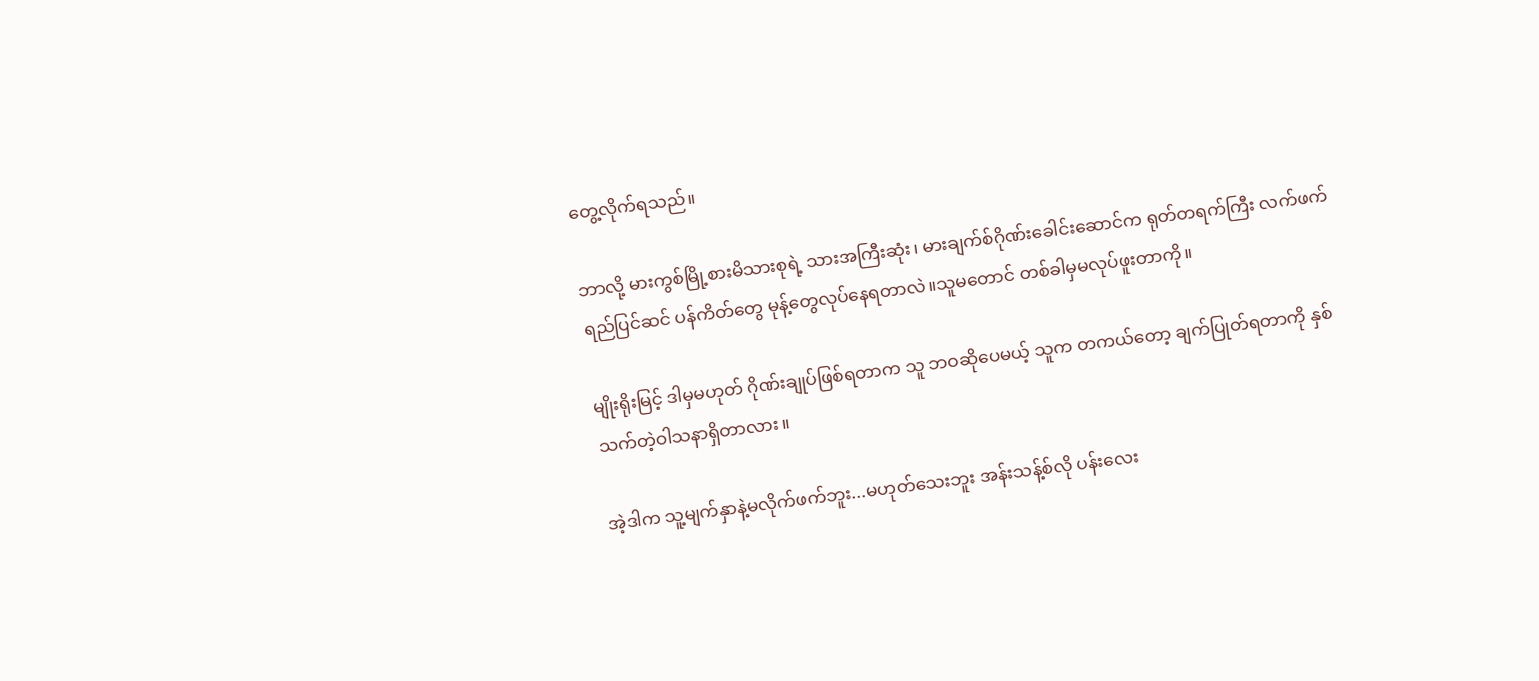တွေ့လိုက်ရသည်။

ဘာလို့ မားကွစ်မြို့စားမိသားစုရဲ့ သားအကြီးဆုံး၊ မားချက်စ်ဂိုဏ်းခေါင်းဆောင်က ရုတ်တရက်ကြီး လက်ဖက်ရည်ပြင်ဆင် ပန်ကိတ်တွေ မုန့်တွေလုပ်နေရတာလဲ။သူမတောင် တစ်ခါမှမလုပ်ဖူးတာကို။

မျိုးရိုးမြင့် ဒါမှမဟုတ် ဂိုဏ်းချုပ်ဖြစ်ရတာက သူ ဘဝဆိုပေမယ့် သူက တကယ်တော့ ချက်ပြုတ်ရတာကို နှစ်သက်တဲ့ဝါသနာရှိတာလား။

အဲ့ဒါက သူ့မျက်နှာနဲ့မလိုက်ဖက်ဘူး...မဟုတ်သေးဘူး အန်းသန့်စ်လို ပန်းလေး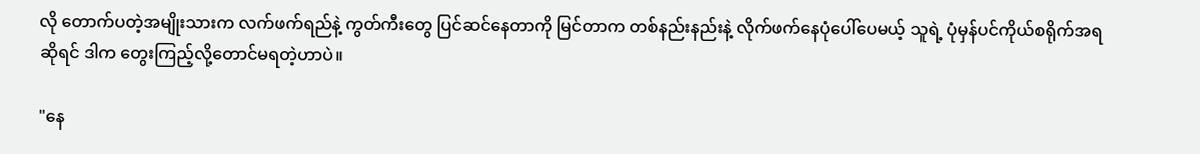လို တောက်ပတဲ့အမျိုးသားက လက်ဖက်ရည်နဲ့ ကွတ်ကီးတွေ ပြင်ဆင်နေတာကို မြင်တာက တစ်နည်းနည်းနဲ့ လိုက်ဖက်နေပုံပေါ်ပေမယ့် သူရဲ့ ပုံမှန်ပင်ကိုယ်စရိုက်အရဆိုရင် ဒါက တွေးကြည့်လို့တောင်မရတဲ့ဟာပဲ။

"နေ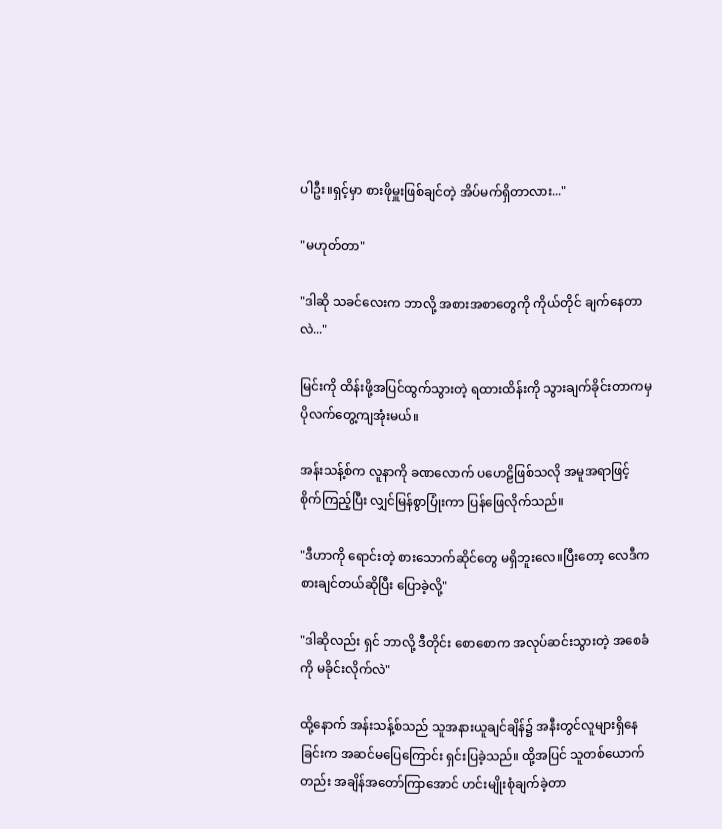ပါဦး။ရှင့်မှာ စားဖိုမှူးဖြစ်ချင်တဲ့ အိပ်မက်ရှိတာလား..."

"မဟုတ်တာ"

"ဒါဆို သခင်လေးက ဘာလို့ အစားအစာတွေကို ကိုယ်တိုင် ချက်နေတာလဲ..."

မြင်းကို ထိန်းဖို့အပြင်ထွက်သွားတဲ့ ရထားထိန်းကို သွားချက်ခိုင်းတာကမှ ပိုလက်တွေ့ကျအုံးမယ်။

အန်းသန့်စ်က လူနာကို ခဏလောက် ပဟေဠိဖြစ်သလို အမူအရာဖြင့် စိုက်ကြည့်ပြီး လျှင်မြန်စွာပြုံးကာ ပြန်ဖြေလိုက်သည်။

"ဒီဟာကို ရောင်းတဲ့ စားသောက်ဆိုင်တွေ မရှိဘူးလေ။ပြီးတော့ လေဒီက စားချင်တယ်ဆိုပြီး ပြောခဲ့လို့"

"ဒါဆိုလည်း ရှင် ဘာလို့ ဒီတိုင်း စောစောက အလုပ်ဆင်းသွားတဲ့ အစေခံကို မခိုင်းလိုက်လဲ"

ထို့နောက် အန်းသန့်စ်သည် သူအနားယူချင်ချိန်၌ အနီးတွင်လူများရှိနေခြင်းက အဆင်မပြေကြောင်း ရှင်းပြခဲ့သည်။ ထို့အပြင် သူတစ်ယောက်တည်း အချိန်အတော်ကြာအောင် ဟင်းမျိုးစုံချက်ခဲ့တာ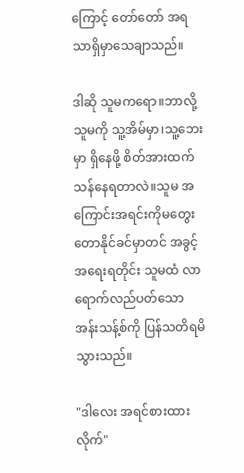ကြောင့် တော်တော် အရသာရှိမှာသေချာသည်။

ဒါဆို သူမကရော။ဘာလို့ သူမကို သူ့အိမ်မှာ၊သူ့ဘေးမှာ ရှိနေဖို့ စိတ်အားထက်သန်နေရတာလဲ။သူမ အကြောင်းအရင်းကိုမတွေးတောနိုင်ခင်မှာတင် အခွင့်အရေးရတိုင်း သူမထံ လာရောက်လည်ပတ်သော အန်းသန့်စ်ကို ပြန်သတိရမိသွားသည်။

"ဒါလေး အရင်စားထားလိုက်"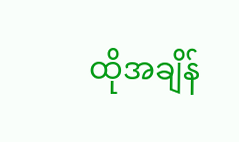ထိုအချိန်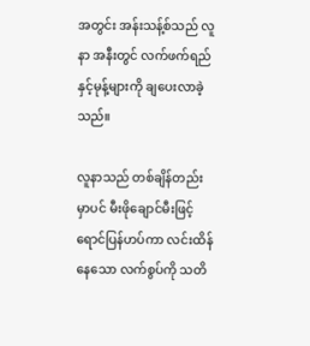အတွင်း အန်းသန့်စ်သည် လူနာ အနီးတွင် လက်ဖက်ရည်နှင့်မုန့်များကို ချပေးလာခဲ့သည်။

လူနာသည် တစ်ချိန်တည်းမှာပင် မီးဖိုချောင်မီးဖြင့် ရောင်ပြန်ဟပ်ကာ လင်းထိန်နေသော လက်စွပ်ကို သတိ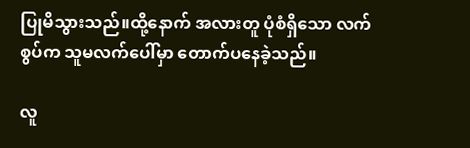ပြုမိသွားသည်။ထို့နောက် အလားတူ ပုံစံရှိသော လက်စွပ်က သူမလက်ပေါ်မှာ တောက်ပနေခဲ့သည်။

လူ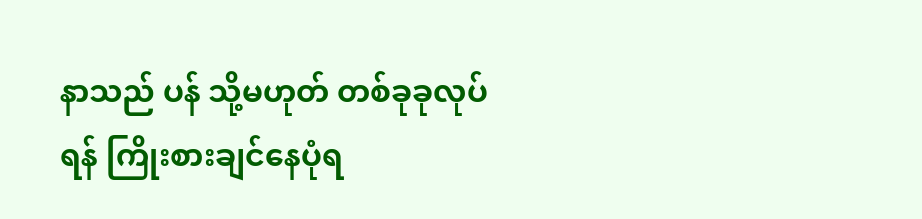နာသည် ပန် သို့မဟုတ် တစ်ခုခုလုပ်ရန် ကြိုးစားချင်နေပုံရ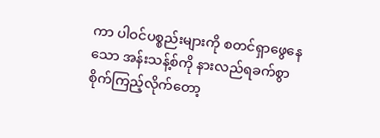ကာ ပါဝင်ပစ္စည်းများကို စတင်ရှာဖွေနေသော အန်းသန့်စ်ကို နားလည်ရခက်စွာ စိုက်ကြည့်လိုက်တော့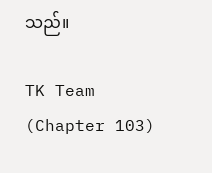သည်။

TK Team (Chapter 103)